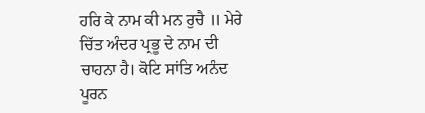ਹਰਿ ਕੇ ਨਾਮ ਕੀ ਮਨ ਰੁਚੈ ॥ ਮੇਰੇ ਚਿੱਤ ਅੰਦਰ ਪ੍ਰਭੂ ਦੇ ਨਾਮ ਦੀ ਚਾਹਨਾ ਹੈ। ਕੋਟਿ ਸਾਂਤਿ ਅਨੰਦ ਪੂਰਨ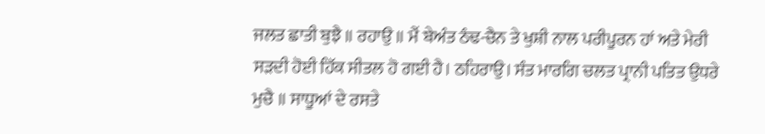ਜਲਤ ਛਾਤੀ ਬੁਝੈ ॥ ਰਹਾਉ ॥ ਮੈਂ ਬੇਅੰਤ ਠੰਢ-ਚੈਨ ਤੇ ਖੁਸ਼ੀ ਨਾਲ ਪਰੀਪੂਰਨ ਹਾਂ ਅਤੇ ਮੇਰੀ ਸੜਦੀ ਹੋਈ ਹਿੱਕ ਸੀਤਲ ਹੋ ਗਈ ਹੈ। ਠਹਿਰਾਉ। ਸੰਤ ਮਾਰਗਿ ਚਲਤ ਪ੍ਰਾਨੀ ਪਤਿਤ ਉਧਰੇ ਮੁਚੈ ॥ ਸਾਧੂਆਂ ਦੇ ਰਸਤੇ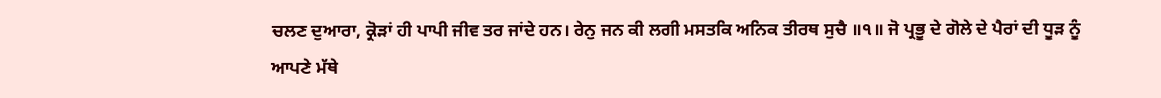ਚਲਣ ਦੁਆਰਾ, ਕ੍ਰੋੜਾਂ ਹੀ ਪਾਪੀ ਜੀਵ ਤਰ ਜਾਂਦੇ ਹਨ। ਰੇਨੁ ਜਨ ਕੀ ਲਗੀ ਮਸਤਕਿ ਅਨਿਕ ਤੀਰਥ ਸੁਚੈ ॥੧॥ ਜੋ ਪ੍ਰਭੂ ਦੇ ਗੋਲੇ ਦੇ ਪੈਰਾਂ ਦੀ ਧੂੜ ਨੂੰ ਆਪਣੇ ਮੱਥੇ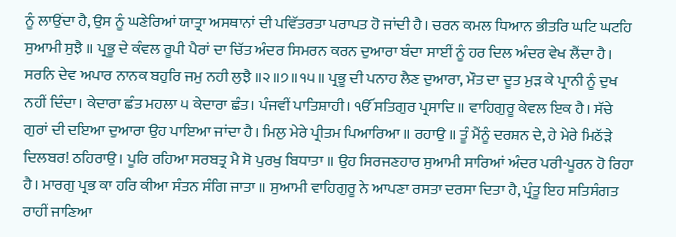ਨੂੰ ਲਾਉਂਦਾ ਹੈ, ਉਸ ਨੂੰ ਘਣੇਰਿਆਂ ਯਾਤ੍ਰਾ ਅਸਥਾਨਾਂ ਦੀ ਪਵਿੱਤਰਤਾ ਪਰਾਪਤ ਹੋ ਜਾਂਦੀ ਹੈ। ਚਰਨ ਕਮਲ ਧਿਆਨ ਭੀਤਰਿ ਘਟਿ ਘਟਹਿ ਸੁਆਮੀ ਸੁਝੈ ॥ ਪ੍ਰਭੂ ਦੇ ਕੰਵਲ ਰੂਪੀ ਪੈਰਾਂ ਦਾ ਚਿੱਤ ਅੰਦਰ ਸਿਮਰਨ ਕਰਨ ਦੁਆਰਾ ਬੰਦਾ ਸਾਈਂ ਨੂੰ ਹਰ ਦਿਲ ਅੰਦਰ ਵੇਖ ਲੈਂਦਾ ਹੈ। ਸਰਨਿ ਦੇਵ ਅਪਾਰ ਨਾਨਕ ਬਹੁਰਿ ਜਮੁ ਨਹੀ ਲੁਝੈ ॥੨॥੭॥੧੫॥ ਪ੍ਰਭੂ ਦੀ ਪਨਾਹ ਲੈਣ ਦੁਆਰਾ, ਮੌਤ ਦਾ ਦੂਤ ਮੁੜ ਕੇ ਪ੍ਰਾਨੀ ਨੂੰ ਦੁਖ ਨਹੀਂ ਦਿੰਦਾ। ਕੇਦਾਰਾ ਛੰਤ ਮਹਲਾ ੫ ਕੇਦਾਰਾ ਛੰਤ। ਪੰਜਵੀਂ ਪਾਤਿਸ਼ਾਹੀ। ੴ ਸਤਿਗੁਰ ਪ੍ਰਸਾਦਿ ॥ ਵਾਹਿਗੁਰੂ ਕੇਵਲ ਇਕ ਹੈ। ਸੱਚੇ ਗੁਰਾਂ ਦੀ ਦਇਆ ਦੁਆਰਾ ਉਹ ਪਾਇਆ ਜਾਂਦਾ ਹੈ। ਮਿਲੁ ਮੇਰੇ ਪ੍ਰੀਤਮ ਪਿਆਰਿਆ ॥ ਰਹਾਉ ॥ ਤੂੰ ਮੈਂਨੂੰ ਦਰਸ਼ਨ ਦੇ, ਹੇ ਮੇਰੇ ਮਿਠੱੜੇ ਦਿਲਬਰ! ਠਹਿਰਾਉ। ਪੂਰਿ ਰਹਿਆ ਸਰਬਤ੍ਰ ਮੈ ਸੋ ਪੁਰਖੁ ਬਿਧਾਤਾ ॥ ਉਹ ਸਿਰਜਣਹਾਰ ਸੁਆਮੀ ਸਾਰਿਆਂ ਅੰਦਰ ਪਰੀ-ਪੂਰਨ ਹੋ ਰਿਹਾ ਹੈ। ਮਾਰਗੁ ਪ੍ਰਭ ਕਾ ਹਰਿ ਕੀਆ ਸੰਤਨ ਸੰਗਿ ਜਾਤਾ ॥ ਸੁਆਮੀ ਵਾਹਿਗੁਰੂ ਨੇ ਆਪਣਾ ਰਸਤਾ ਦਰਸਾ ਦਿਤਾ ਹੈ, ਪ੍ਰੰਤੂ ਇਹ ਸਤਿਸੰਗਤ ਰਾਹੀਂ ਜਾਣਿਆ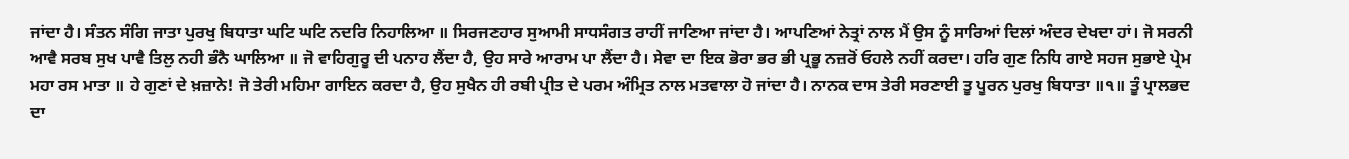ਜਾਂਦਾ ਹੈ। ਸੰਤਨ ਸੰਗਿ ਜਾਤਾ ਪੁਰਖੁ ਬਿਧਾਤਾ ਘਟਿ ਘਟਿ ਨਦਰਿ ਨਿਹਾਲਿਆ ॥ ਸਿਰਜਣਹਾਰ ਸੁਆਮੀ ਸਾਧਸੰਗਤ ਰਾਹੀਂ ਜਾਣਿਆ ਜਾਂਦਾ ਹੈ। ਆਪਣਿਆਂ ਨੇਤ੍ਰਾਂ ਨਾਲ ਮੈਂ ਉਸ ਨੂੰ ਸਾਰਿਆਂ ਦਿਲਾਂ ਅੰਦਰ ਦੇਖਦਾ ਹਾਂ। ਜੋ ਸਰਨੀ ਆਵੈ ਸਰਬ ਸੁਖ ਪਾਵੈ ਤਿਲੁ ਨਹੀ ਭੰਨੈ ਘਾਲਿਆ ॥ ਜੋ ਵਾਹਿਗੁਰੂ ਦੀ ਪਨਾਹ ਲੈਂਦਾ ਹੈ, ਉਹ ਸਾਰੇ ਆਰਾਮ ਪਾ ਲੈਂਦਾ ਹੈ। ਸੇਵਾ ਦਾ ਇਕ ਭੋਰਾ ਭਰ ਭੀ ਪ੍ਰਭੂ ਨਜ਼ਰੋਂ ਓਹਲੇ ਨਹੀਂ ਕਰਦਾ। ਹਰਿ ਗੁਣ ਨਿਧਿ ਗਾਏ ਸਹਜ ਸੁਭਾਏ ਪ੍ਰੇਮ ਮਹਾ ਰਸ ਮਾਤਾ ॥ ਹੇ ਗੁਣਾਂ ਦੇ ਖ਼ਜ਼ਾਨੇ! ਜੋ ਤੇਰੀ ਮਹਿਮਾ ਗਾਇਨ ਕਰਦਾ ਹੈ, ਉਹ ਸੁਖੈਨ ਹੀ ਰਬੀ ਪ੍ਰੀਤ ਦੇ ਪਰਮ ਅੰਮ੍ਰਿਤ ਨਾਲ ਮਤਵਾਲਾ ਹੋ ਜਾਂਦਾ ਹੈ। ਨਾਨਕ ਦਾਸ ਤੇਰੀ ਸਰਣਾਈ ਤੂ ਪੂਰਨ ਪੁਰਖੁ ਬਿਧਾਤਾ ॥੧॥ ਤੂੰ ਪ੍ਰਾਲਭਦ ਦਾ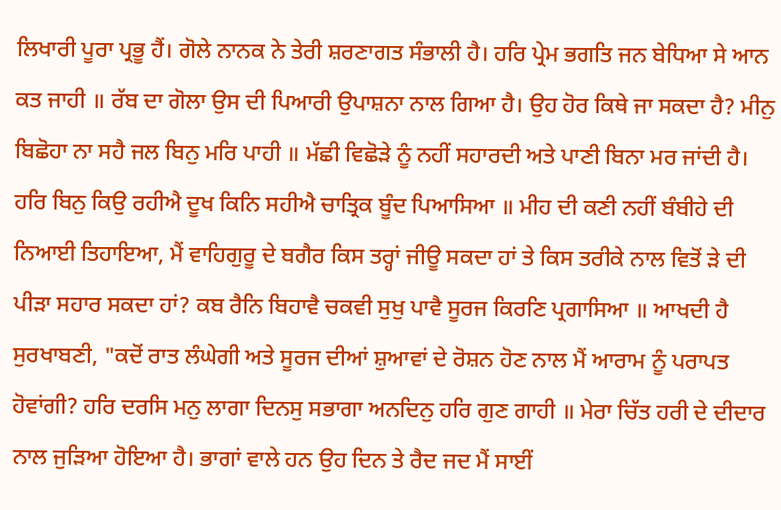ਲਿਖਾਰੀ ਪੂਰਾ ਪ੍ਰਭੂ ਹੈਂ। ਗੋਲੇ ਨਾਨਕ ਨੇ ਤੇਰੀ ਸ਼ਰਣਾਗਤ ਸੰਭਾਲੀ ਹੈ। ਹਰਿ ਪ੍ਰੇਮ ਭਗਤਿ ਜਨ ਬੇਧਿਆ ਸੇ ਆਨ ਕਤ ਜਾਹੀ ॥ ਰੱਬ ਦਾ ਗੋਲਾ ਉਸ ਦੀ ਪਿਆਰੀ ਉਪਾਸ਼ਨਾ ਨਾਲ ਗਿਆ ਹੈ। ਉਹ ਹੋਰ ਕਿਥੇ ਜਾ ਸਕਦਾ ਹੈ? ਮੀਨੁ ਬਿਛੋਹਾ ਨਾ ਸਹੈ ਜਲ ਬਿਨੁ ਮਰਿ ਪਾਹੀ ॥ ਮੱਛੀ ਵਿਛੋੜੇ ਨੂੰ ਨਹੀਂ ਸਹਾਰਦੀ ਅਤੇ ਪਾਣੀ ਬਿਨਾ ਮਰ ਜਾਂਦੀ ਹੈ। ਹਰਿ ਬਿਨੁ ਕਿਉ ਰਹੀਐ ਦੂਖ ਕਿਨਿ ਸਹੀਐ ਚਾਤ੍ਰਿਕ ਬੂੰਦ ਪਿਆਸਿਆ ॥ ਮੀਹ ਦੀ ਕਣੀ ਨਹੀਂ ਬੰਬੀਹੇ ਦੀ ਨਿਆਈ ਤਿਹਾਇਆ, ਮੈਂ ਵਾਹਿਗੁਰੂ ਦੇ ਬਗੈਰ ਕਿਸ ਤਰ੍ਹਾਂ ਜੀਊ ਸਕਦਾ ਹਾਂ ਤੇ ਕਿਸ ਤਰੀਕੇ ਨਾਲ ਵਿਤੋਂ ੜੇ ਦੀ ਪੀੜਾ ਸਹਾਰ ਸਕਦਾ ਹਾਂ? ਕਬ ਰੈਨਿ ਬਿਹਾਵੈ ਚਕਵੀ ਸੁਖੁ ਪਾਵੈ ਸੂਰਜ ਕਿਰਣਿ ਪ੍ਰਗਾਸਿਆ ॥ ਆਖਦੀ ਹੈ ਸੁਰਖਾਬਣੀ, "ਕਦੋਂ ਰਾਤ ਲੰਘੇਗੀ ਅਤੇ ਸੂਰਜ ਦੀਆਂ ਸ਼ੁਆਵਾਂ ਦੇ ਰੋਸ਼ਨ ਹੋਣ ਨਾਲ ਮੈਂ ਆਰਾਮ ਨੂੰ ਪਰਾਪਤ ਹੋਵਾਂਗੀ? ਹਰਿ ਦਰਸਿ ਮਨੁ ਲਾਗਾ ਦਿਨਸੁ ਸਭਾਗਾ ਅਨਦਿਨੁ ਹਰਿ ਗੁਣ ਗਾਹੀ ॥ ਮੇਰਾ ਚਿੱਤ ਹਰੀ ਦੇ ਦੀਦਾਰ ਨਾਲ ਜੁੜਿਆ ਹੋਇਆ ਹੈ। ਭਾਗਾਂ ਵਾਲੇ ਹਨ ਉਹ ਦਿਨ ਤੇ ਰੈਦ ਜਦ ਮੈਂ ਸਾਈਂ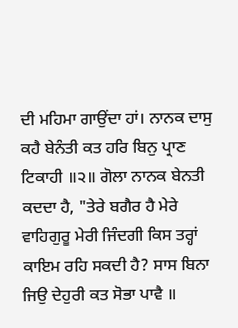ਦੀ ਮਹਿਮਾ ਗਾਉਂਦਾ ਹਾਂ। ਨਾਨਕ ਦਾਸੁ ਕਹੈ ਬੇਨੰਤੀ ਕਤ ਹਰਿ ਬਿਨੁ ਪ੍ਰਾਣ ਟਿਕਾਹੀ ॥੨॥ ਗੋਲਾ ਨਾਨਕ ਬੇਨਤੀ ਕਦਦਾ ਹੈ, "ਤੇਰੇ ਬਗੈਰ ਹੈ ਮੇਰੇ ਵਾਹਿਗੁਰੂ ਮੇਰੀ ਜਿੰਦਗੀ ਕਿਸ ਤਰ੍ਹਾਂ ਕਾਇਮ ਰਹਿ ਸਕਦੀ ਹੈ? ਸਾਸ ਬਿਨਾ ਜਿਉ ਦੇਹੁਰੀ ਕਤ ਸੋਭਾ ਪਾਵੈ ॥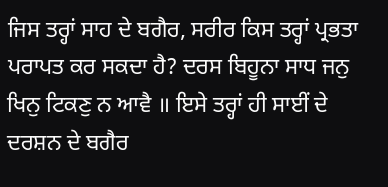ਜਿਸ ਤਰ੍ਹਾਂ ਸਾਹ ਦੇ ਬਗੈਰ, ਸਰੀਰ ਕਿਸ ਤਰ੍ਹਾਂ ਪ੍ਰਭਤਾ ਪਰਾਪਤ ਕਰ ਸਕਦਾ ਹੈ? ਦਰਸ ਬਿਹੂਨਾ ਸਾਧ ਜਨੁ ਖਿਨੁ ਟਿਕਣੁ ਨ ਆਵੈ ॥ ਇਸੇ ਤਰ੍ਹਾਂ ਹੀ ਸਾਈਂ ਦੇ ਦਰਸ਼ਨ ਦੇ ਬਗੈਰ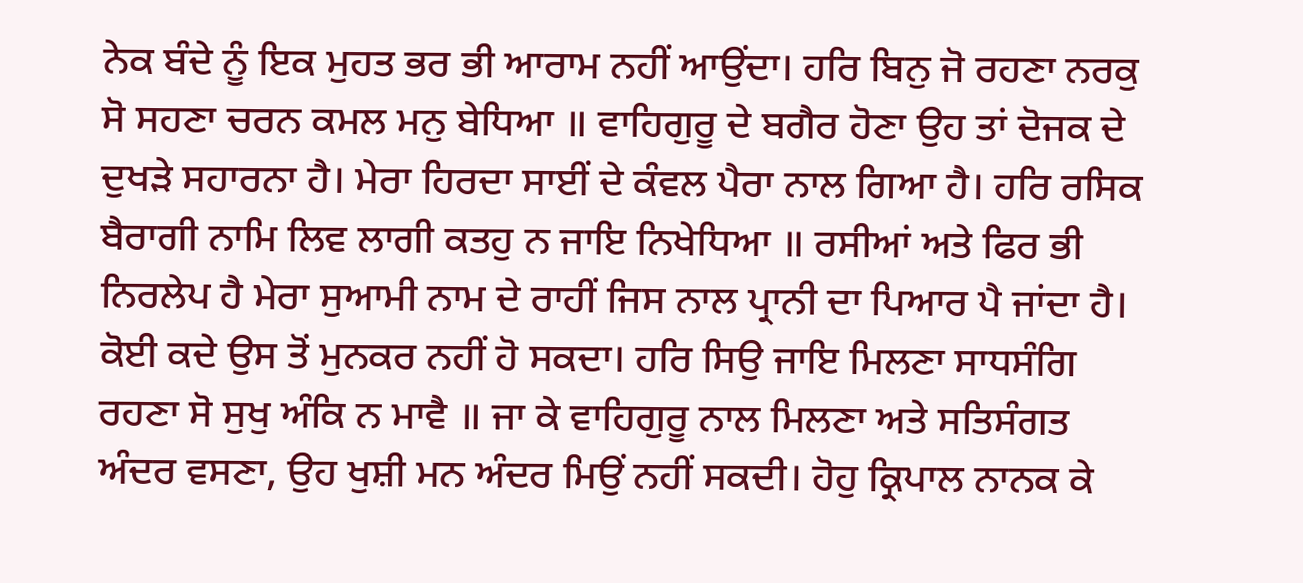ਨੇਕ ਬੰਦੇ ਨੂੰ ਇਕ ਮੁਹਤ ਭਰ ਭੀ ਆਰਾਮ ਨਹੀਂ ਆਉਂਦਾ। ਹਰਿ ਬਿਨੁ ਜੋ ਰਹਣਾ ਨਰਕੁ ਸੋ ਸਹਣਾ ਚਰਨ ਕਮਲ ਮਨੁ ਬੇਧਿਆ ॥ ਵਾਹਿਗੁਰੂ ਦੇ ਬਗੈਰ ਹੋਣਾ ਉਹ ਤਾਂ ਦੋਜਕ ਦੇ ਦੁਖੜੇ ਸਹਾਰਨਾ ਹੈ। ਮੇਰਾ ਹਿਰਦਾ ਸਾਈਂ ਦੇ ਕੰਵਲ ਪੈਰਾ ਨਾਲ ਗਿਆ ਹੈ। ਹਰਿ ਰਸਿਕ ਬੈਰਾਗੀ ਨਾਮਿ ਲਿਵ ਲਾਗੀ ਕਤਹੁ ਨ ਜਾਇ ਨਿਖੇਧਿਆ ॥ ਰਸੀਆਂ ਅਤੇ ਫਿਰ ਭੀ ਨਿਰਲੇਪ ਹੈ ਮੇਰਾ ਸੁਆਮੀ ਨਾਮ ਦੇ ਰਾਹੀਂ ਜਿਸ ਨਾਲ ਪ੍ਰਾਨੀ ਦਾ ਪਿਆਰ ਪੈ ਜਾਂਦਾ ਹੈ। ਕੋਈ ਕਦੇ ਉਸ ਤੋਂ ਮੁਨਕਰ ਨਹੀਂ ਹੋ ਸਕਦਾ। ਹਰਿ ਸਿਉ ਜਾਇ ਮਿਲਣਾ ਸਾਧਸੰਗਿ ਰਹਣਾ ਸੋ ਸੁਖੁ ਅੰਕਿ ਨ ਮਾਵੈ ॥ ਜਾ ਕੇ ਵਾਹਿਗੁਰੂ ਨਾਲ ਮਿਲਣਾ ਅਤੇ ਸਤਿਸੰਗਤ ਅੰਦਰ ਵਸਣਾ, ਉਹ ਖੁਸ਼ੀ ਮਨ ਅੰਦਰ ਮਿਉਂ ਨਹੀਂ ਸਕਦੀ। ਹੋਹੁ ਕ੍ਰਿਪਾਲ ਨਾਨਕ ਕੇ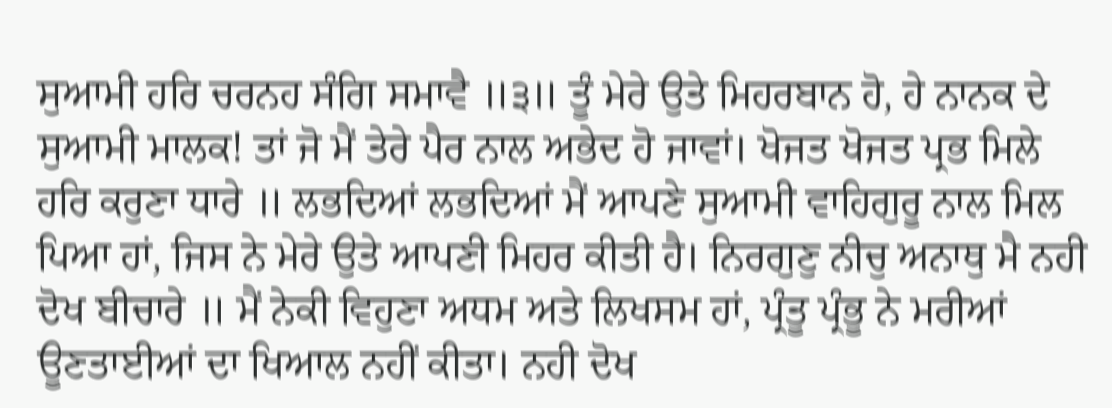ਸੁਆਮੀ ਹਰਿ ਚਰਨਹ ਸੰਗਿ ਸਮਾਵੈ ॥੩॥ ਤੂੰ ਮੇਰੇ ਉਤੇ ਮਿਹਰਬਾਨ ਹੋ, ਹੇ ਨਾਨਕ ਦੇ ਸੁਆਮੀ ਮਾਲਕ! ਤਾਂ ਜੋ ਮੈਂ ਤੇਰੇ ਪੈਰ ਨਾਲ ਅਭੇਦ ਹੋ ਜਾਵਾਂ। ਖੋਜਤ ਖੋਜਤ ਪ੍ਰਭ ਮਿਲੇ ਹਰਿ ਕਰੁਣਾ ਧਾਰੇ ॥ ਲਭਦਿਆਂ ਲਭਦਿਆਂ ਮੈਂ ਆਪਣੇ ਸੁਆਮੀ ਵਾਹਿਗੁਰੂ ਨਾਲ ਮਿਲ ਪਿਆ ਹਾਂ, ਜਿਸ ਨੇ ਮੇਰੇ ਉਤੇ ਆਪਣੀ ਮਿਹਰ ਕੀਤੀ ਹੈ। ਨਿਰਗੁਣੁ ਨੀਚੁ ਅਨਾਥੁ ਮੈ ਨਹੀ ਦੋਖ ਬੀਚਾਰੇ ॥ ਮੈਂ ਨੇਕੀ ਵਿਹੁਣਾ ਅਧਮ ਅਤੇ ਲਿਖਸਮ ਹਾਂ, ਪ੍ਰੰਤੂ ਪ੍ਰੰਭੂ ਨੇ ਮਰੀਆਂ ਊਣਤਾਈਆਂ ਦਾ ਖਿਆਲ ਨਹੀਂ ਕੀਤਾ। ਨਹੀ ਦੋਖ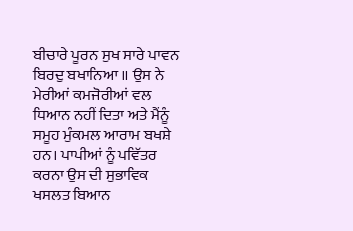ਬੀਚਾਰੇ ਪੂਰਨ ਸੁਖ ਸਾਰੇ ਪਾਵਨ ਬਿਰਦੁ ਬਖਾਨਿਆ ॥ ਉਸ ਨੇ ਮੇਰੀਆਂ ਕਮਜੋਰੀਆਂ ਵਲ ਧਿਆਨ ਨਹੀਂ ਦਿਤਾ ਅਤੇ ਮੈਂਨੂੰ ਸਮੂਹ ਮੁੰਕਮਲ ਆਰਾਮ ਬਖਸ਼ੇ ਹਨ। ਪਾਪੀਆਂ ਨੂੰ ਪਵਿੱਤਰ ਕਰਨਾ ਉਸ ਦੀ ਸੁਭਾਵਿਕ ਖਸਲਤ ਬਿਆਨ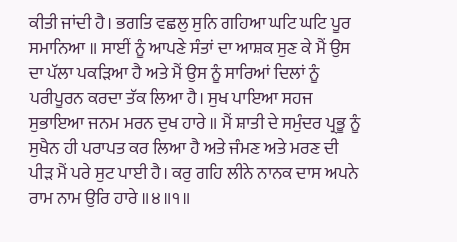ਕੀਤੀ ਜਾਂਦੀ ਹੈ। ਭਗਤਿ ਵਛਲੁ ਸੁਨਿ ਗਹਿਆ ਘਟਿ ਘਟਿ ਪੂਰ ਸਮਾਨਿਆ ॥ ਸਾਈਂ ਨੂੰ ਆਪਣੇ ਸੰਤਾਂ ਦਾ ਆਸ਼ਕ ਸੁਣ ਕੇ ਮੈਂ ਉਸ ਦਾ ਪੱਲਾ ਪਕੜਿਆ ਹੈ ਅਤੇ ਮੈਂ ਉਸ ਨੂੰ ਸਾਰਿਆਂ ਦਿਲਾਂ ਨੂੰ ਪਰੀਪੂਰਨ ਕਰਦਾ ਤੱਕ ਲਿਆ ਹੈ। ਸੁਖ ਪਾਇਆ ਸਹਜ ਸੁਭਾਇਆ ਜਨਮ ਮਰਨ ਦੁਖ ਹਾਰੇ ॥ ਮੈਂ ਸ਼ਾਤੀ ਦੇ ਸਮੁੰਦਰ ਪ੍ਰਭੂ ਨੂੰ ਸੁਖੈਨ ਹੀ ਪਰਾਪਤ ਕਰ ਲਿਆ ਹੈ ਅਤੇ ਜੰਮਣ ਅਤੇ ਮਰਣ ਦੀ ਪੀੜ ਮੈਂ ਪਰੇ ਸੁਟ ਪਾਈ ਹੈ। ਕਰੁ ਗਹਿ ਲੀਨੇ ਨਾਨਕ ਦਾਸ ਅਪਨੇ ਰਾਮ ਨਾਮ ਉਰਿ ਹਾਰੇ ॥੪॥੧॥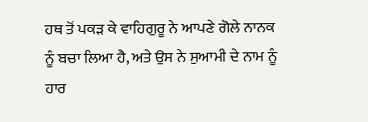ਹਥ ਤੋਂ ਪਕੜ ਕੇ ਵਾਹਿਗੁਰੂ ਨੇ ਆਪਣੇ ਗੋਲੇ ਨਾਨਕ ਨੂੰ ਬਚਾ ਲਿਆ ਹੈ, ਅਤੇ ਉਸ ਨੇ ਸੁਆਮੀ ਦੇ ਨਾਮ ਨੂੰ ਹਾਰ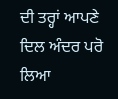ਦੀ ਤਰ੍ਹਾਂ ਆਪਣੇ ਦਿਲ ਅੰਦਰ ਪਰੋ ਲਿਆ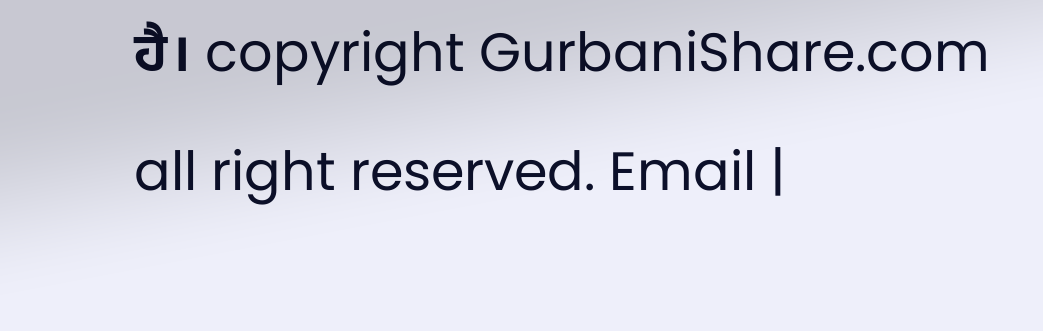ਹੈ। copyright GurbaniShare.com all right reserved. Email |